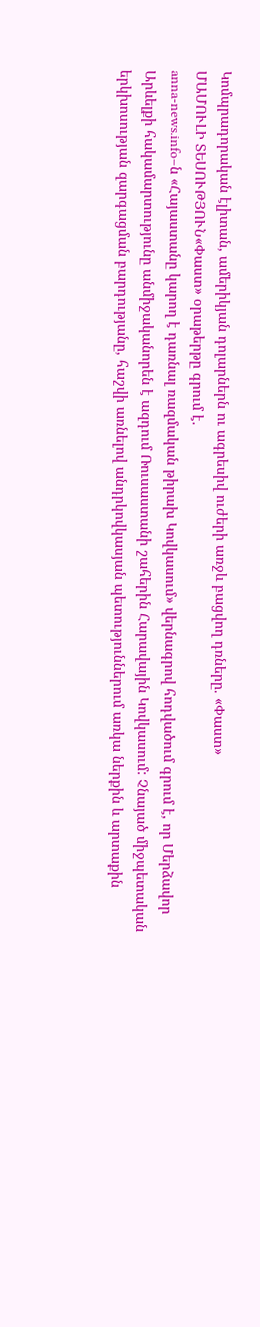Կոմպրադորական էլիտան, ամերիկյան դոլարներն ու ագրեսիվ ուժերի առջև բացվող դռները. «Փաստ»
ՄԱՄՈՒԼԻ ՏԵՍՈՒԹՅՈՒՆ«Փաստ» օրաթերթը գրում է.
anna-news.info–ն «Հայաստանը կարող է դառնալ ռազմական թիրախ Կովկասում» վերնագրով հոդվածում գրում է, որ Մերձավոր Արևելքի հակամարտությունը անմիջականորեն է ազդում Ռուսաստանի շահերին Հարավային Կովկասում: Չնայած միջպետական երկխոսության զարգացման բարդությանը, հաշվի առնելով անդրկովկասյան պետություններում առկա ներքին և արտաքին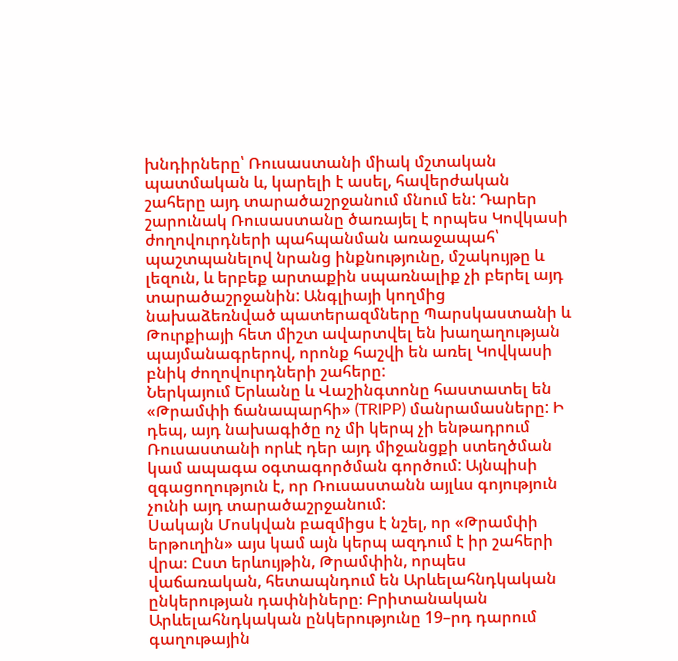խնդիրները՝ Ռուսաստանի միակ մշտական պատմական և, կարելի է ասել, հավերժական շահերը այդ տարածաշրջանում մնում են: Դարեր շարունակ Ռուսաստանը ծառայել է որպես Կովկասի ժողովուրդների պահպանման առաջապահ՝ պաշտպանելով նրանց ինքնությունը, մշակույթը և լեզուն, և երբեք արտաքին սպառնալիք չի բերել այդ տարածաշրջանին: Անգլիայի կողմից նախաձեռնված պատերազմները Պարսկաստանի և Թուրքիայի հետ միշտ ավարտվել են խաղաղության պայմանագրերով, որոնք հաշվի են առել Կովկասի բնիկ ժողովուրդների շահերը:
Ներկայում Երևանը և Վաշինգտոնը հաստատել են «Թրամփի ճանապարհի» (TRIPP) մանրամասները: Ի դեպ, այդ նախագիծը ոչ մի կերպ չի ենթադրում Ռուսաստանի որևէ դեր այդ միջանցքի ստեղծման կամ ապագա օգտագործման գործում: Այնպիսի զգացողություն է, որ Ռուսաստանն այլևս գոյություն չունի այդ տարածաշրջանում:
Սակայն Մոսկվան բազմիցս է նշել, որ «Թրամփի երթուղին» այս կամ այն կերպ ազդում է իր շահերի վրա։ Ըստ երևույթին, Թրամփին, որպես վաճառական, հետապնդում են Արևելահնդկական ընկերության դափնիները։ Բրիտանական Արևելահնդկական ընկերությունը 19–րդ դարում գաղութային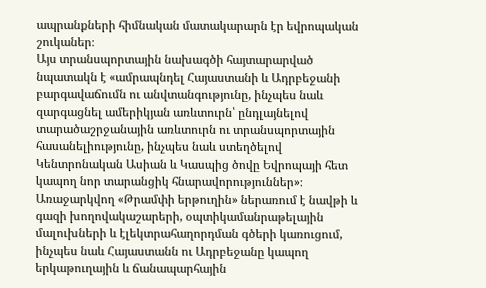ապրանքների հիմնական մատակարարն էր եվրոպական շուկաներ։
Այս տրանսպորտային նախագծի հայտարարված նպատակն է «ամրապնդել Հայաստանի և Ադրբեջանի բարգավաճումն ու անվտանգությունը, ինչպես նաև զարգացնել ամերիկյան առևտուրն՝ ընդլայնելով տարածաշրջանային առևտուրն ու տրանսպորտային հասանելիությունը, ինչպես նաև ստեղծելով Կենտրոնական Ասիան և Կասպից ծովը Եվրոպայի հետ կապող նոր տարանցիկ հնարավորություններ»։ Առաջարկվող «Թրամփի երթուղին» ներառում է նավթի և գազի խողովակաշարերի, օպտիկամանրաթելային մալուխների և էլեկտրահաղորդման գծերի կառուցում, ինչպես նաև Հայաստանն ու Ադրբեջանը կապող երկաթուղային և ճանապարհային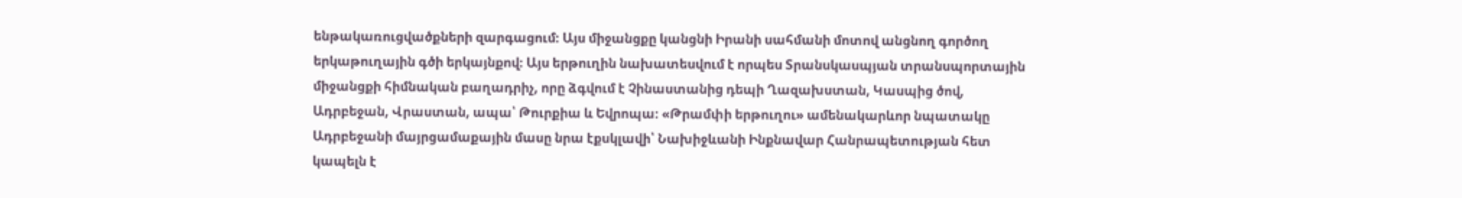ենթակառուցվածքների զարգացում։ Այս միջանցքը կանցնի Իրանի սահմանի մոտով անցնող գործող երկաթուղային գծի երկայնքով։ Այս երթուղին նախատեսվում է որպես Տրանսկասպյան տրանսպորտային միջանցքի հիմնական բաղադրիչ, որը ձգվում է Չինաստանից դեպի Ղազախստան, Կասպից ծով, Ադրբեջան, Վրաստան, ապա՝ Թուրքիա և Եվրոպա։ «Թրամփի երթուղու» ամենակարևոր նպատակը Ադրբեջանի մայրցամաքային մասը նրա էքսկլավի՝ Նախիջևանի Ինքնավար Հանրապետության հետ կապելն է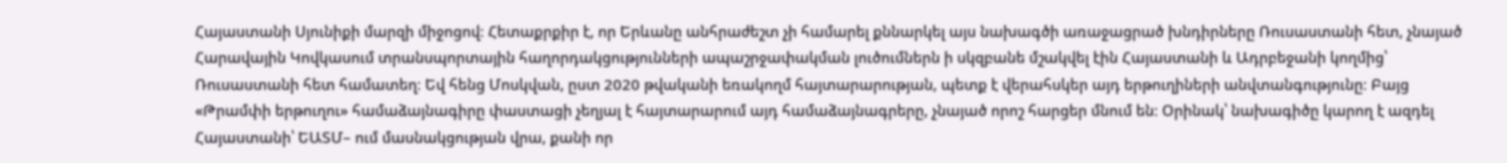Հայաստանի Սյունիքի մարզի միջոցով։ Հետաքրքիր է, որ Երևանը անհրաժեշտ չի համարել քննարկել այս նախագծի առաջացրած խնդիրները Ռուսաստանի հետ, չնայած Հարավային Կովկասում տրանսպորտային հաղորդակցությունների ապաշրջափակման լուծումներն ի սկզբանե մշակվել էին Հայաստանի և Ադրբեջանի կողմից՝ Ռուսաստանի հետ համատեղ։ Եվ հենց Մոսկվան, ըստ 2020 թվականի եռակողմ հայտարարության, պետք է վերահսկեր այդ երթուղիների անվտանգությունը։ Բայց «Թրամփի երթուղու» համաձայնագիրը փաստացի չեղյալ է հայտարարում այդ համաձայնագրերը, չնայած որոշ հարցեր մնում են։ Օրինակ՝ նախագիծը կարող է ազդել Հայաստանի՝ ԵԱՏՄ– ում մասնակցության վրա, քանի որ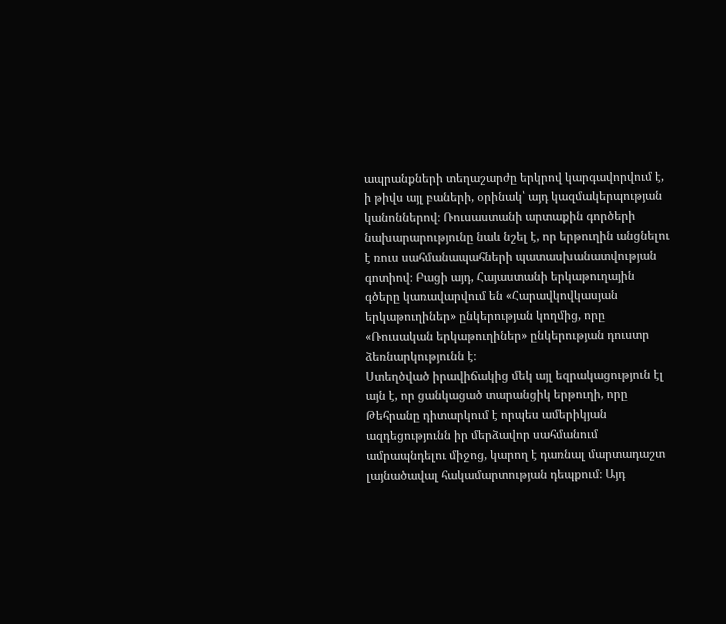ապրանքների տեղաշարժը երկրով կարգավորվում է, ի թիվս այլ բաների, օրինակ՝ այդ կազմակերպության կանոններով։ Ռուսաստանի արտաքին գործերի նախարարությունը նաև նշել է, որ երթուղին անցնելու է ռուս սահմանապահների պատասխանատվության գոտիով։ Բացի այդ, Հայաստանի երկաթուղային գծերը կառավարվում են «Հարավկովկասյան երկաթուղիներ» ընկերության կողմից, որը «Ռուսական երկաթուղիներ» ընկերության դուստր ձեռնարկությունն է։
Ստեղծված իրավիճակից մեկ այլ եզրակացություն էլ այն է, որ ցանկացած տարանցիկ երթուղի, որը Թեհրանը դիտարկում է որպես ամերիկյան ազդեցությունն իր մերձավոր սահմանում ամրապնդելու միջոց, կարող է դառնալ մարտադաշտ լայնածավալ հակամարտության դեպքում։ Այդ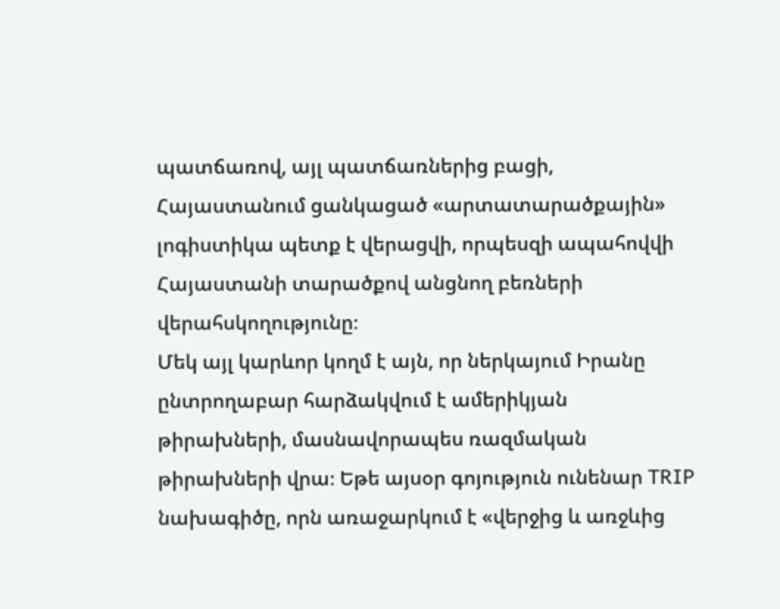պատճառով, այլ պատճառներից բացի, Հայաստանում ցանկացած «արտատարածքային» լոգիստիկա պետք է վերացվի, որպեսզի ապահովվի Հայաստանի տարածքով անցնող բեռների վերահսկողությունը։
Մեկ այլ կարևոր կողմ է այն, որ ներկայում Իրանը ընտրողաբար հարձակվում է ամերիկյան թիրախների, մասնավորապես ռազմական թիրախների վրա։ Եթե այսօր գոյություն ունենար TRIP նախագիծը, որն առաջարկում է «վերջից և առջևից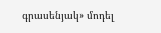գրասենյակ» մոդել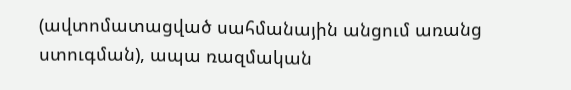(ավտոմատացված սահմանային անցում առանց ստուգման), ապա ռազմական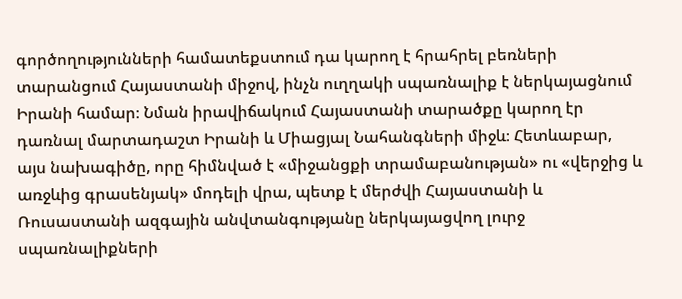գործողությունների համատեքստում դա կարող է հրահրել բեռների տարանցում Հայաստանի միջով, ինչն ուղղակի սպառնալիք է ներկայացնում Իրանի համար։ Նման իրավիճակում Հայաստանի տարածքը կարող էր դառնալ մարտադաշտ Իրանի և Միացյալ Նահանգների միջև։ Հետևաբար, այս նախագիծը, որը հիմնված է «միջանցքի տրամաբանության» ու «վերջից և առջևից գրասենյակ» մոդելի վրա, պետք է մերժվի Հայաստանի և Ռուսաստանի ազգային անվտանգությանը ներկայացվող լուրջ սպառնալիքների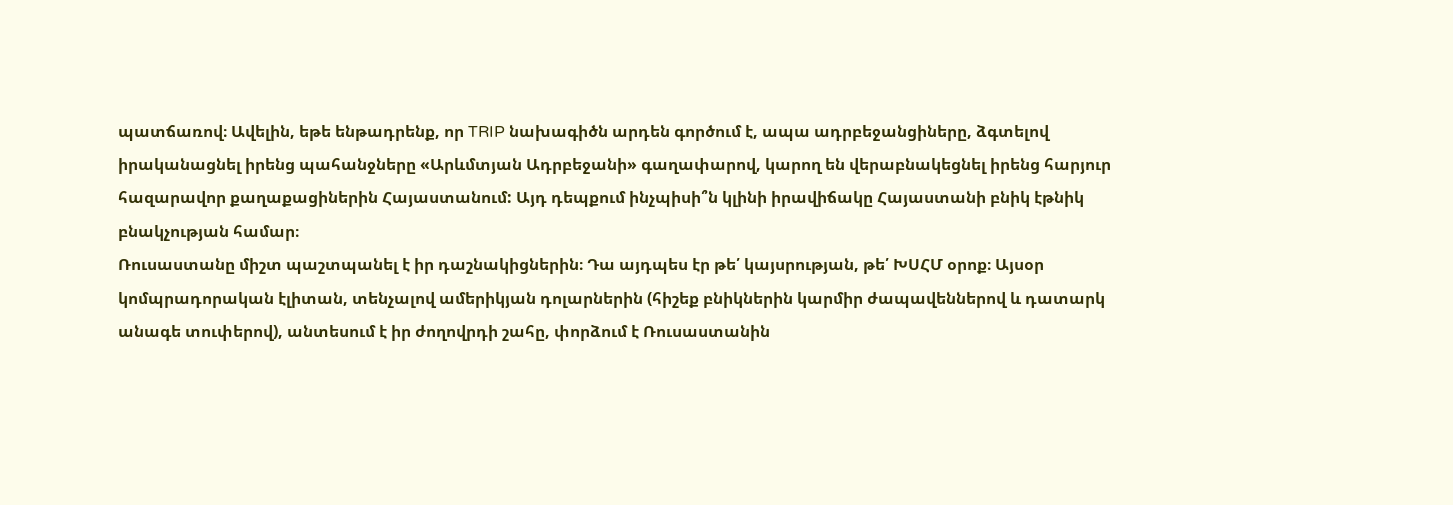պատճառով։ Ավելին, եթե ենթադրենք, որ TRIP նախագիծն արդեն գործում է, ապա ադրբեջանցիները, ձգտելով իրականացնել իրենց պահանջները «Արևմտյան Ադրբեջանի» գաղափարով, կարող են վերաբնակեցնել իրենց հարյուր հազարավոր քաղաքացիներին Հայաստանում: Այդ դեպքում ինչպիսի՞ն կլինի իրավիճակը Հայաստանի բնիկ էթնիկ բնակչության համար։
Ռուսաստանը միշտ պաշտպանել է իր դաշնակիցներին։ Դա այդպես էր թե՛ կայսրության, թե՛ ԽՍՀՄ օրոք։ Այսօր կոմպրադորական էլիտան, տենչալով ամերիկյան դոլարներին (հիշեք բնիկներին կարմիր ժապավեններով և դատարկ անագե տուփերով), անտեսում է իր ժողովրդի շահը, փորձում է Ռուսաստանին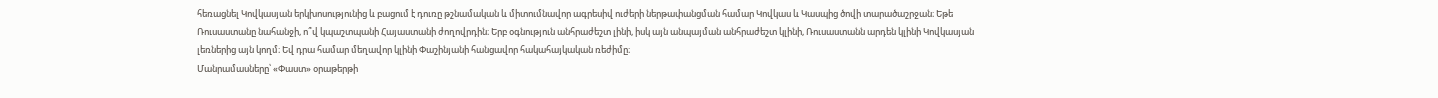հեռացնել Կովկասյան երկխոսությունից և բացում է դուռը թշնամական և միտումնավոր ագրեսիվ ուժերի ներթափանցման համար Կովկաս և Կասպից ծովի տարածաշրջան։ Եթե Ռուսաստանը նահանջի, ո՞վ կպաշտպանի Հայաստանի ժողովրդին։ Երբ օգնություն անհրաժեշտ լինի, իսկ այն անպայման անհրաժեշտ կլինի, Ռուսաստանն արդեն կլինի Կովկասյան լեռներից այն կողմ։ Եվ դրա համար մեղավոր կլինի Փաշինյանի հանցավոր հակահայկական ռեժիմը։
Մանրամասները՝ «Փաստ» օրաթերթի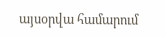այսօրվա համարում